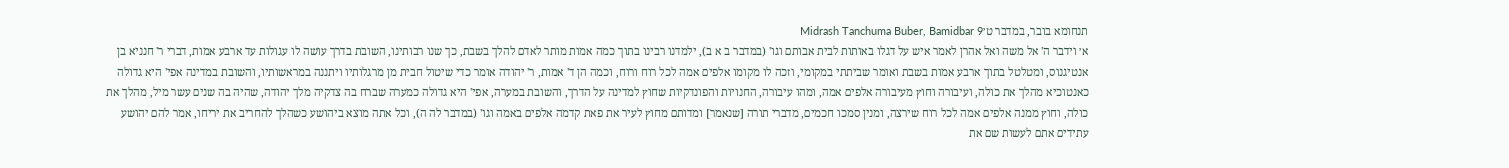תנחומא בובר, במדבר ט׳Midrash Tanchuma Buber, Bamidbar 9
א׳ וידבר ה' אל משה ואל אהרן לאמר איש על דגלו באותות לבית אבותם וגו' (במדבר ב א ב), ילמדנו רבינו בתוך כמה אמות מותר לאדם להלך בשבת, כך שנו רבותינו, השובת בדרך עושה לו עגולות עד ארבע אמות, דברי ר' חנניא בן אנטיגנוס, ומטלטל בתוך ארבע אמות בשבת ואומר שביתתי במקומי, וזכה לו מקומו אלפים אמה לכל רוח ורוח, וכמה הן ד' אמות, ר' יהודה אומר כדי שיטול חבית מן מרגלותיו ויתננה במראשותיו, והשובת במדינה אפי' היא גדולה כאנטוכיא מהלך את כולה, ועיבורה וחוץ מעיבורה אלפים אמה, ומהו עיבורה, החנויות והפונדקיות שחוץ למדינה על הדרך, והשובת במערה, אפי' היא גדולה כמערה שברח בה צדקיה מלך יהודה, שהיה בה שנים עשר מיל, מהלך את כולה, וחוץ ממנה אלפים אמה לכל רוח שירצה, ומנין סמכו חכמים, מדברי תורה [שנאמר] ומדותם מחוץ לעיר את פאת קדמה אלפים באמה וגו' (במדבר לה ה), וכל אתה מוצא ביהושע כשהלך להחריב את יריחו, אמר להם יהושע עתידים אתם לעשות שם את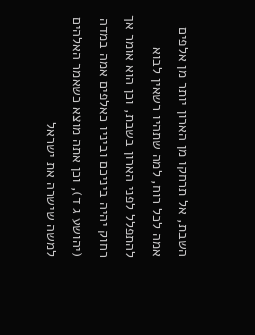השבת, אל תרחקו מן הארון יותר מן אלפים אמה לכל רוח, למה שתהיו רשאין לבוא להתפלל לפני הארון בשבת, וכן הוא אומר אך רחוק יהיה ביניכם וביניו כאלפים אמה במדה (יהושע ג ד), וכן אתה מוצא כשאמר האלהים למשה שישרה את ישראל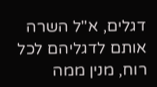דגלים, א"ל השרה אותם לדגליהם לכל רוח, מנין ממה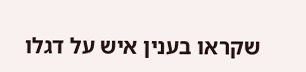שקראו בענין איש על דגלו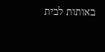באותות לבית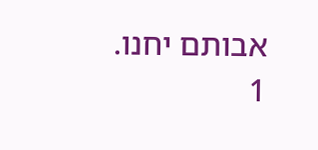אבותם יחנו.
1